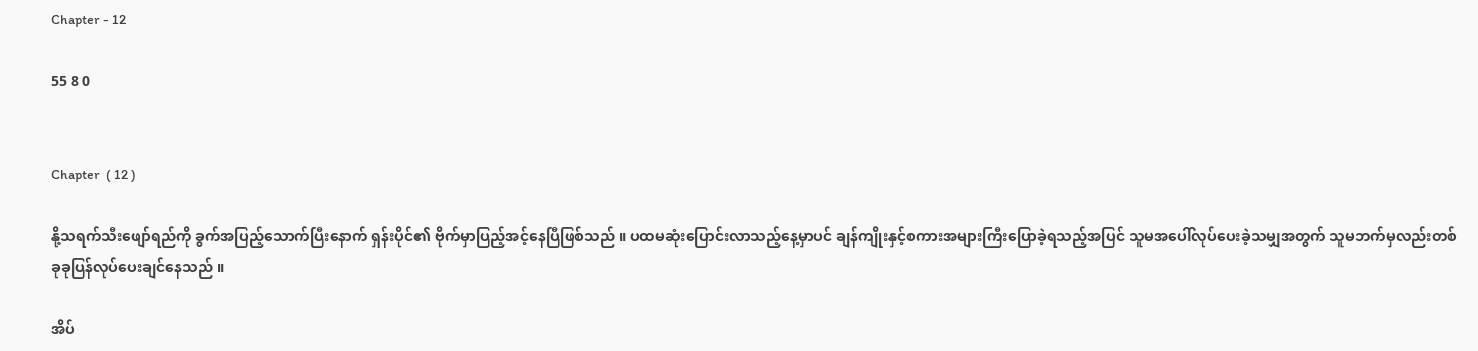Chapter - 12

55 8 0


Chapter  ( 12 )

နို့သရက်သီးဖျော်ရည်ကို ခွက်အပြည့်သောက်ပြီးနောက် ရှန်းပိုင်၏ ဗိုက်မှာပြည့်အင့်နေပြီဖြစ်သည် ။ ပထမဆုံးပြောင်းလာသည့်နေ့မှာပင် ချန်ကျိုးနှင့်စကားအများကြီးပြောခဲ့ရသည့်အပြင် သူမအပေါ်လုပ်ပေးခဲ့သမျှအတွက် သူမဘက်မှလည်းတစ်ခုခုပြန်လုပ်ပေးချင်နေသည် ။

အိပ်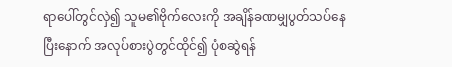ရာပေါ်တွင်လှဲ၍ သူမ၏ဗိုက်လေးကို အချိန်ခဏမျှပွတ်သပ်နေပြီးနောက် အလုပ်စားပွဲတွင်ထိုင်၍ ပုံစဆွဲရန်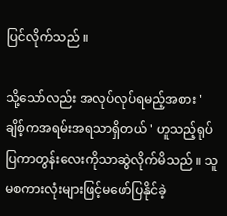ပြင်လိုက်သည် ။

သို့သော်လည်း အလုပ်လုပ်ရမည့်အစား ' ချိစ့်ကအရမ်းအရသာရှိတယ် ' ဟူသည့်ရုပ်ပြကာတွန်းလေးကိုသာဆွဲလိုက်မိသည် ။ သူမစကားလုံးများဖြင့်မဖော်ပြနိုင်ခဲ့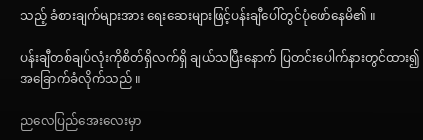သည့် ခံစားချက်များအား ရေးဆေးများဖြင့်ပန်းချီပေါ်တွင်ပုံဖော်နေမိ၏ ။

ပန်းချီတစ်ချပ်လုံးကိုစိတ်ရှိလက်ရှိ ချယ်သပြီးနောက် ပြတင်းပေါက်နားတွင်ထား၍အခြောက်ခံလိုက်သည် ။

ညလေပြည်အေးလေးမှာ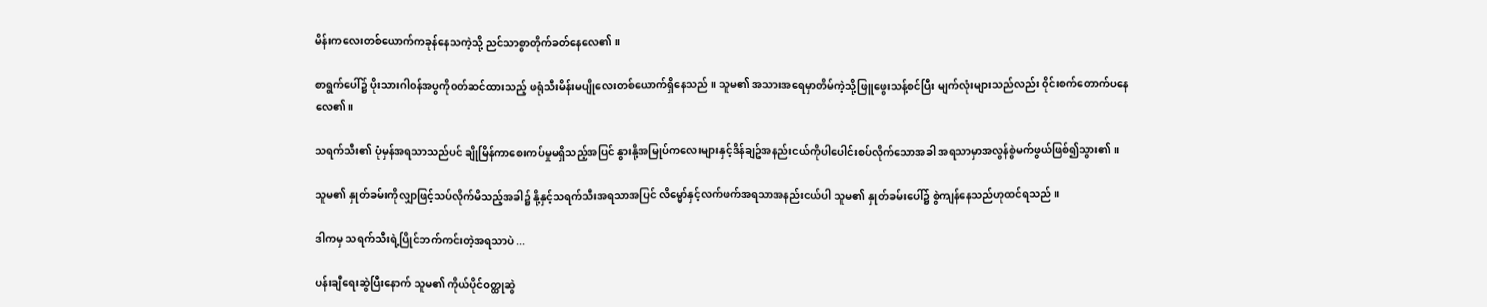မိန်းကလေးတစ်ယောက်ကခုန်နေသကဲ့သို့ ညင်သာစွာတိုက်ခတ်နေလေ၏ ။

စာရွက်ပေါ်၌ ပိုးသားဂါ၀န်အပွကို၀တ်ဆင်ထားသည့် ဖရုံသီးမိန်းမပျိုလေးတစ်ယောက်ရှိနေသည် ။ သူမ၏ အသားအရေမှာတိမ်ကဲ့သို့ဖြူဖွေးသန့်စင်ပြီး မျက်လုံးများသည်လည်း ၀ိုင်းစက်တောက်ပနေလေ၏။

သရက်သီး၏ ပုံမှန်အရသာသည်ပင် ချိုမြိန်ကာစေးကပ်မှုမရှိသည့်အပြင် နွားနို့အမြုပ်ကလေးများနှင့်ဒိန်ချဥ်အနည်းငယ်ကိုပါပေါင်းစပ်လိုက်သောအခါ အရသာမှာအလွန်စွဲမက်ဖွယ်ဖြစ်၍သွား၏ ။

သူမ၏ နှုတ်ခမ်းကိုလျှာဖြင့်သပ်လိုက်မိသည့်အခါ၌ နို့နှင့်သရက်သီးအရသာအပြင် လိမ္မော်နှင့်လက်ဖက်အရသာအနည်းငယ်ပါ သူမ၏ နှုတ်ခမ်းပေါ်၌ စွဲကျန်နေသည်ဟုထင်ရသည် ။

ဒါကမှ သရက်သီးရဲ့ပြိုင်ဘက်ကင်းတဲ့အရသာပဲ ...

ပန်းချီရေးဆွဲပြီးနောက် သူမ၏ ကိုယ်ပိုင်၀တ္ထုဆွဲ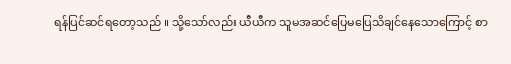ရန်ပြင်ဆင်ရတော့သည် ။ သို့သော်လည်း ယီယီက သူမအဆင်ပြေမပြေသိချင်နေသောကြောင့် စာ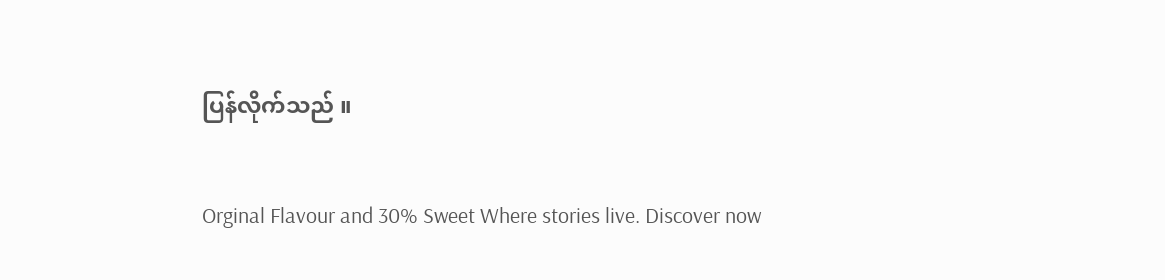ပြန်လိုက်သည် ။

Orginal Flavour and 30% Sweet Where stories live. Discover now